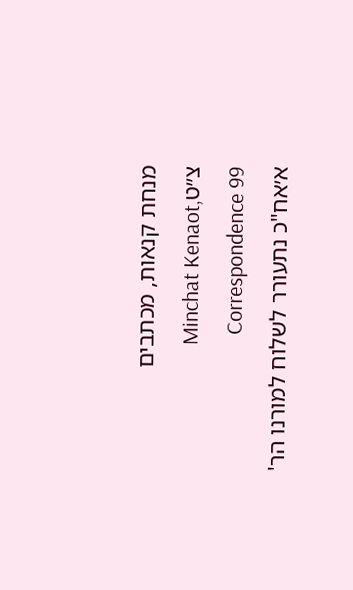מנחת קנאות, מכתבים צ״טMinchat Kenaot, Correspondence 99
א׳אח"כ נתעורר לשלוח למורנו הר'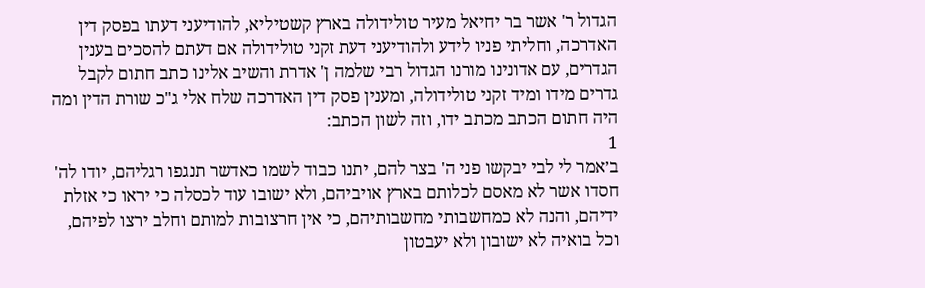הגדול ר' אשר בר יחיאל מעיר טולידולה בארץ קשטיליא, להודיעני דעתו בפסק דין האדרכה, וחליתי פניו לידע ולהודיעני דעת זקני טולידולה אם דעתם להסכים בענין הגדרים, עם אדונינו מורנו הגדול רבי שלמה ן' אדרת והשיב אלינו כתב חתום לקבל גדרים מידו ומיד זקני טולידולה, ומענין פסק דין האדרכה שלח אלי ג"כ שורת הדין ומה היה חתום הכתב מכתב ידו, וזה לשון הכתב:
1
ב׳אמר לי לבי יבקשו פני ה' בצר להם, יתנו כבוד לשמו כאדשר תנגפו רגליהם, יודו לה' חסדו אשר לא מאסם לכלותם בארץ אויביהם, ולא ישובו עוד לכסלה כי יראו כי אזלת ידיהם, והנה לא כמחשבותי מחשבותיהם, כי אין חרצובות למותם וחלב ירצו לפיהם, וכל בואיה לא ישובון ולא יעבטון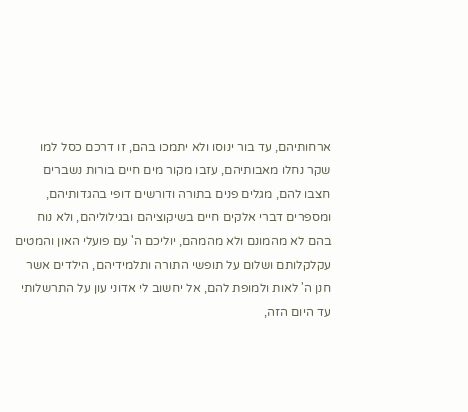ארחותיהם, עד בור ינוסו ולא יתמכו בהם, זו דרכם כסל למו שקר נחלו מאבותיהם, עזבו מקור מים חיים בורות נשברים חצבו להם, מגלים פנים בתורה ודורשים דופי בהגדותיהם, ומספרים דברי אלקים חיים בשיקוציהם ובגילוליהם, ולא נוח בהם לא מהמונם ולא מהמהם, יוליכם ה' עם פועלי האון והמטים עקלקלותם ושלום על תופשי התורה ותלמידיהם, הילדים אשר חנן ה' לאות ולמופת להם, אל יחשוב לי אדוני עון על התרשלותי עד היום הזה,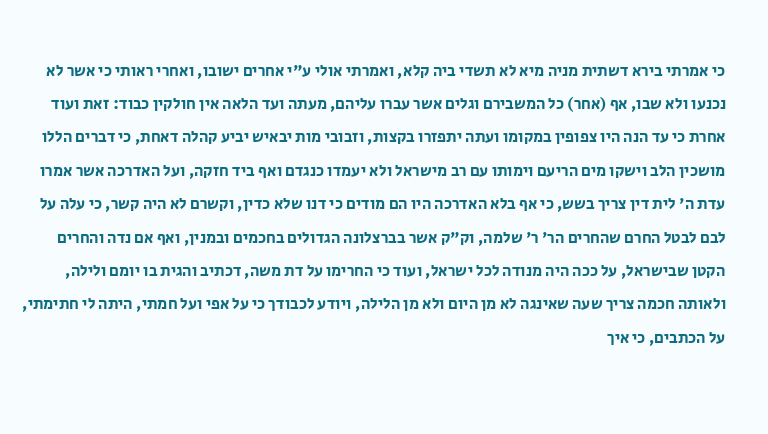כי אמרתי בירא דשתית מניה מיא לא תשדי ביה קלא, ואמרתי אולי ע"י אחרים ישובו, ואחרי ראותי כי אשר לא נכנעו ולא שבו, אף (אחר) כל המשבירם וגלים אשר עברו עליהם, מעתה ועד הלאה אין חולקין כבוד: זאת ועוד אחרת כי עד הנה היו צפופין במקומו ועתה יתפזרו בקצות, וזבובי מות יבאיש יביע קהלה דאחת, כי דברים הללו מושכין הלב וישקו מים הריעם וימותו עם רב מישראל ולא יעמדו כנגדם ואף ביד חזקה, ועל האדרכה אשר אמרו עדת ה' לית דין צריך בשש, כי אף בלא האדרכה היו הם מודים כי דנו שלא כדין, וקשרם לא היה קשר, כי עלה על לבם לבטל החרם שהחרים הר' ר' שלמה, וק"ק אשר בברצלונה הגדולים בחכמים ובמנין, ואף אם נדה והחרים הקטן שבישראל, על ככה היה מנודה לכל ישראל, ועוד כי החרימו על דת משה, דכתיב והגית בו יומם ולילה, ולאותה חכמה צריך שעה שאינגה לא מן היום ולא מן הלילה, ויודע לכבודך כי על אפי ועל חמתי, היתה לי חתימתי, על הכתבים, כי איך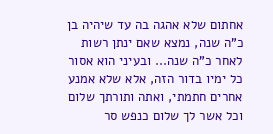אחתום שלא אהגה בה עד שיהיה בן כ"ה שנה, נמצא שאם ינתן רשות לאחר כ"ה שנה... ובעיני הוא אסור כל ימיו בדור הזה, אלא שלא אמנע אחרים חתמתי, ואתה ותורתך שלום וכל אשר לך שלום כנפש סר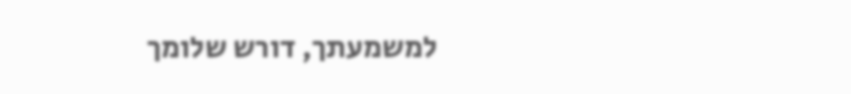למשמעתך, דורש שלומך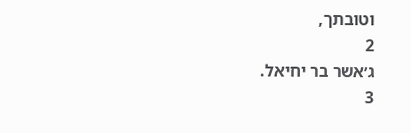וטובתך,
2
ג׳אשר בר יחיאל.
3